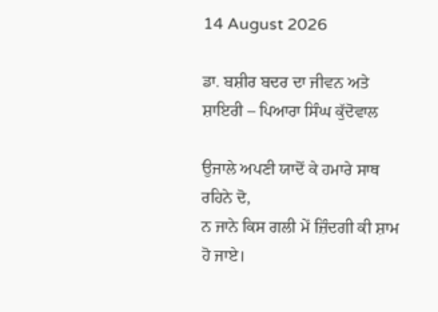14 August 2026

ਡਾ. ਬਸ਼ੀਰ ਬਦਰ ਦਾ ਜੀਵਨ ਅਤੇ ਸ਼ਾਇਰੀ – ਪਿਆਰਾ ਸਿੰਘ ਕੁੱਦੋਵਾਲ

ਉਜਾਲੇ ਅਪਣੀ ਯਾਦੋਂ ਕੇ ਹਮਾਰੇ ਸਾਥ ਰਹਿਨੇ ਦੋ,
ਨ ਜਾਨੇ ਕਿਸ ਗਲੀ ਮੇਂ ਜ਼ਿੰਦਗੀ ਕੀ ਸ਼ਾਮ ਹੋ ਜਾਏ।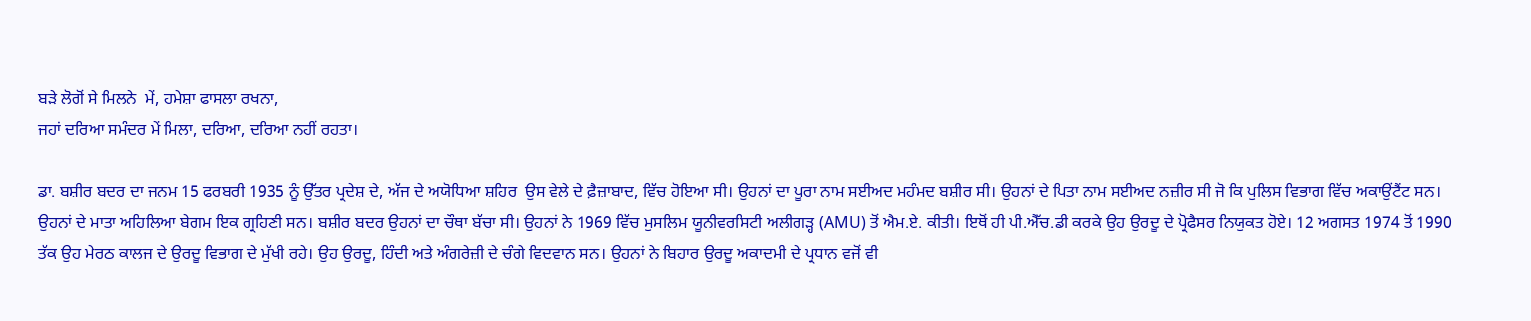ਬੜੇ ਲੋਗੋਂ ਸੇ ਮਿਲਨੇ  ਮੇਂ, ਹਮੇਸ਼ਾ ਫਾਸਲਾ ਰਖਨਾ,
ਜਹਾਂ ਦਰਿਆ ਸਮੰਦਰ ਮੇਂ ਮਿਲਾ, ਦਰਿਆ, ਦਰਿਆ ਨਹੀਂ ਰਹਤਾ।

ਡਾ. ਬਸ਼ੀਰ ਬਦਰ ਦਾ ਜਨਮ 15 ਫਰਬਰੀ 1935 ਨੂੰ ਉੱਤਰ ਪ੍ਰਦੇਸ਼ ਦੇ, ਅੱਜ ਦੇ ਅਯੋਧਿਆ ਸ਼ਹਿਰ  ਉਸ ਵੇਲੇ ਦੇ ਫ਼ੈਜ਼ਾਬਾਦ, ਵਿੱਚ ਹੋਇਆ ਸੀ। ਉਹਨਾਂ ਦਾ ਪੂਰਾ ਨਾਮ ਸਈਅਦ ਮਹੰਮਦ ਬਸ਼ੀਰ ਸੀ। ਉਹਨਾਂ ਦੇ ਪਿਤਾ ਨਾਮ ਸਈਅਦ ਨਜ਼ੀਰ ਸੀ ਜੋ ਕਿ ਪੁਲਿਸ ਵਿਭਾਗ ਵਿੱਚ ਅਕਾਉਂਟੈਂਟ ਸਨ। ਉਹਨਾਂ ਦੇ ਮਾਤਾ ਅਹਿਲਿਆ ਬੇਗਮ ਇਕ ਗ੍ਰਹਿਣੀ ਸਨ। ਬਸ਼ੀਰ ਬਦਰ ਉਹਨਾਂ ਦਾ ਚੌਥਾ ਬੱਚਾ ਸੀ। ਉਹਨਾਂ ਨੇ 1969 ਵਿੱਚ ਮੁਸਲਿਮ ਯੂਨੀਵਰਸਿਟੀ ਅਲੀਗੜ੍ਹ (AMU) ਤੋਂ ਐਮ.ਏ. ਕੀਤੀ। ਇਥੋਂ ਹੀ ਪੀ.ਐੱਚ.ਡੀ ਕਰਕੇ ਉਹ ਉਰਦੂ ਦੇ ਪ੍ਰੋਫੈਸਰ ਨਿਯੁਕਤ ਹੋਏ। 12 ਅਗਸਤ 1974 ਤੋਂ 1990 ਤੱਕ ਉਹ ਮੇਰਠ ਕਾਲਜ ਦੇ ਉਰਦੂ ਵਿਭਾਗ ਦੇ ਮੁੱਖੀ ਰਹੇ। ਉਹ ਉਰਦੂ, ਹਿੰਦੀ ਅਤੇ ਅੰਗਰੇਜ਼ੀ ਦੇ ਚੰਗੇ ਵਿਦਵਾਨ ਸਨ। ਉਹਨਾਂ ਨੇ ਬਿਹਾਰ ਉਰਦੂ ਅਕਾਦਮੀ ਦੇ ਪ੍ਰਧਾਨ ਵਜੋਂ ਵੀ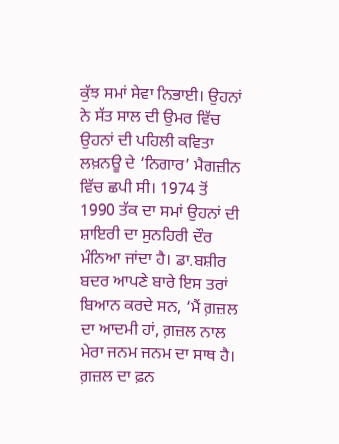ਕੁੱਝ ਸਮਾਂ ਸੇਵਾ ਨਿਭਾਈ। ਉਹਨਾਂ ਨੇ ਸੱਤ ਸਾਲ ਦੀ ਉਮਰ ਵਿੱਚ ਉਹਨਾਂ ਦੀ ਪਹਿਲੀ ਕਵਿਤਾ ਲਖ਼ਨਊ ਦੇ ‘ਨਿਗਾਰ’ ਮੈਗਜ਼ੀਨ ਵਿੱਚ ਛਪੀ ਸੀ। 1974 ਤੋਂ 1990 ਤੱਕ ਦਾ ਸਮਾਂ ਉਹਨਾਂ ਦੀ ਸ਼ਾਇਰੀ ਦਾ ਸੁਨਹਿਰੀ ਦੌਰ ਮੰਨਿਆ ਜਾਂਦਾ ਹੈ। ਡਾ.ਬਸ਼ੀਰ ਬਦਰ ਆਪਣੇ ਬਾਰੇ ਇਸ ਤਰਾਂ ਬਿਆਨ ਕਰਦੇ ਸਨ, ‘ਮੈਂ ਗ਼ਜ਼ਲ ਦਾ ਆਦਮੀ ਹਾਂ, ਗ਼ਜ਼ਲ ਨਾਲ ਮੇਰਾ ਜਨਮ ਜਨਮ ਦਾ ਸਾਥ ਹੈ। ਗ਼ਜ਼ਲ ਦਾ ਫ਼ਨ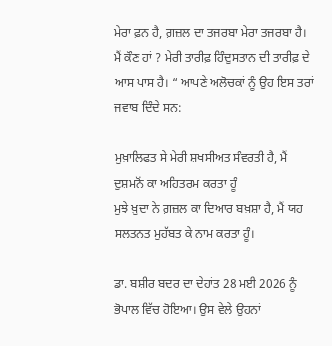ਮੇਰਾ ਫ਼ਨ ਹੈ, ਗ਼ਜ਼ਲ ਦਾ ਤਜਰਬਾ ਮੇਰਾ ਤਜਰਬਾ ਹੈ। ਮੈਂ ਕੌਣ ਹਾਂ ? ਮੇਰੀ ਤਾਰੀਫ਼ ਹਿੰਦੁਸਤਾਨ ਦੀ ਤਾਰੀਫ਼ ਦੇ ਆਸ ਪਾਸ ਹੈ। “ ਆਪਣੇ ਅਲੋਚਕਾਂ ਨੂੰ ਉਹ ਇਸ ਤਰਾਂ ਜਵਾਬ ਦਿੰਦੇ ਸਨ:

ਮੁਖ਼ਾਲਿਫਤ ਸੇ ਮੇਰੀ ਸ਼ਖਸੀਅਤ ਸੰਵਰਤੀ ਹੈ, ਮੈਂ ਦੁਸ਼ਮਨੋਂ ਕਾ ਅਹਿਤਰਮ ਕਰਤਾ ਹੂੰ
ਮੁਝੇ ਖ਼ੁਦਾ ਨੇ ਗ਼ਜ਼ਲ ਕਾ ਦਿਆਰ ਬਖ਼ਸ਼ਾ ਹੈ, ਮੈਂ ਯਹ ਸਲਤਨਤ ਮੁਹੱਬਤ ਕੇ ਨਾਮ ਕਰਤਾ ਹੂੰ।

ਡਾ. ਬਸ਼ੀਰ ਬਦਰ ਦਾ ਦੇਹਾਂਤ 28 ਮਈ 2026 ਨੂੰ ਭੋਪਾਲ ਵਿੱਚ ਹੋਇਆ। ਉਸ ਵੇਲੇ ਉਹਨਾਂ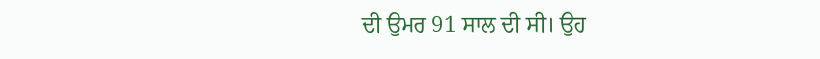ਦੀ ਉਮਰ 91 ਸਾਲ ਦੀ ਸੀ। ਉਹ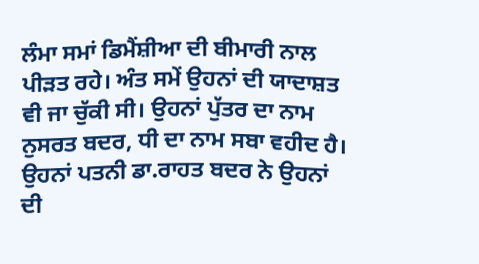ਲੰਮਾ ਸਮਾਂ ਡਿਮੈਂਸ਼ੀਆ ਦੀ ਬੀਮਾਰੀ ਨਾਲ ਪੀੜਤ ਰਹੇ। ਅੰਤ ਸਮੇਂ ਉਹਨਾਂ ਦੀ ਯਾਦਾਸ਼ਤ ਵੀ ਜਾ ਚੁੱਕੀ ਸੀ। ਉਹਨਾਂ ਪੁੱਤਰ ਦਾ ਨਾਮ ਨੁਸਰਤ ਬਦਰ, ਧੀ ਦਾ ਨਾਮ ਸਬਾ ਵਹੀਦ ਹੈ। ਉਹਨਾਂ ਪਤਨੀ ਡਾ.ਰਾਹਤ ਬਦਰ ਨੇ ਉਹਨਾਂ ਦੀ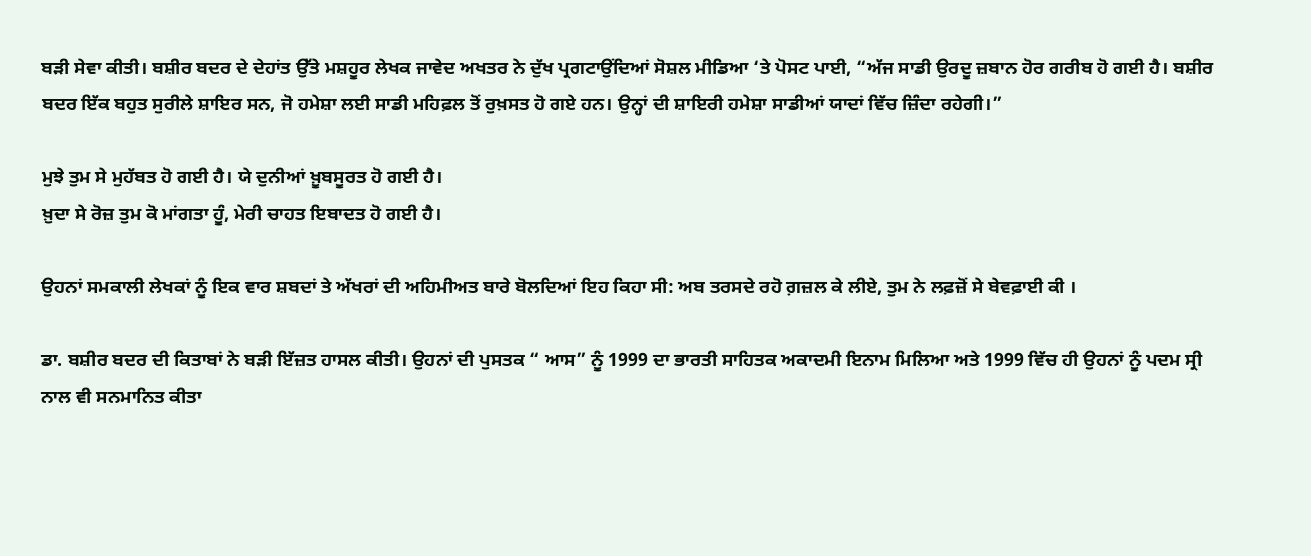ਬੜੀ ਸੇਵਾ ਕੀਤੀ। ਬਸ਼ੀਰ ਬਦਰ ਦੇ ਦੇਹਾਂਤ ਉੱਤੇ ਮਸ਼ਹੂਰ ਲੇਖਕ ਜਾਵੇਦ ਅਖਤਰ ਨੇ ਦੁੱਖ ਪ੍ਰਗਟਾਉਂਦਿਆਂ ਸੋਸ਼ਲ ਮੀਡਿਆ ‘ਤੇ ਪੋਸਟ ਪਾਈ, “ਅੱਜ ਸਾਡੀ ਉਰਦੂ ਜ਼ਬਾਨ ਹੋਰ ਗਰੀਬ ਹੋ ਗਈ ਹੈ। ਬਸ਼ੀਰ ਬਦਰ ਇੱਕ ਬਹੁਤ ਸੁਰੀਲੇ ਸ਼ਾਇਰ ਸਨ, ਜੋ ਹਮੇਸ਼ਾ ਲਈ ਸਾਡੀ ਮਹਿਫ਼ਲ ਤੋਂ ਰੁਖ਼ਸਤ ਹੋ ਗਏ ਹਨ। ਉਨ੍ਹਾਂ ਦੀ ਸ਼ਾਇਰੀ ਹਮੇਸ਼ਾ ਸਾਡੀਆਂ ਯਾਦਾਂ ਵਿੱਚ ਜ਼ਿੰਦਾ ਰਹੇਗੀ।”

ਮੁਝੇ ਤੁਮ ਸੇ ਮੁਹੱਬਤ ਹੋ ਗਈ ਹੈ। ਯੇ ਦੁਨੀਆਂ ਖ਼ੂਬਸੂਰਤ ਹੋ ਗਈ ਹੈ।
ਖ਼ੁਦਾ ਸੇ ਰੋਜ਼ ਤੁਮ ਕੋ ਮਾਂਗਤਾ ਹੂੰ, ਮੇਰੀ ਚਾਹਤ ਇਬਾਦਤ ਹੋ ਗਈ ਹੈ।

ਉਹਨਾਂ ਸਮਕਾਲੀ ਲੇਖਕਾਂ ਨੂੰ ਇਕ ਵਾਰ ਸ਼ਬਦਾਂ ਤੇ ਅੱਖਰਾਂ ਦੀ ਅਹਿਮੀਅਤ ਬਾਰੇ ਬੋਲਦਿਆਂ ਇਹ ਕਿਹਾ ਸੀ: ਅਬ ਤਰਸਦੇ ਰਹੋ ਗ਼ਜ਼ਲ ਕੇ ਲੀਏ, ਤੁਮ ਨੇ ਲਫ਼ਜ਼ੋਂ ਸੇ ਬੇਵਫ਼ਾਈ ਕੀ ।

ਡਾ. ਬਸ਼ੀਰ ਬਦਰ ਦੀ ਕਿਤਾਬਾਂ ਨੇ ਬੜੀ ਇੱਜ਼ਤ ਹਾਸਲ ਕੀਤੀ। ਉਹਨਾਂ ਦੀ ਪੁਸਤਕ “ ਆਸ” ਨੂੰ 1999 ਦਾ ਭਾਰਤੀ ਸਾਹਿਤਕ ਅਕਾਦਮੀ ਇਨਾਮ ਮਿਲਿਆ ਅਤੇ 1999 ਵਿੱਚ ਹੀ ਉਹਨਾਂ ਨੂੰ ਪਦਮ ਸ੍ਰੀ ਨਾਲ ਵੀ ਸਨਮਾਨਿਤ ਕੀਤਾ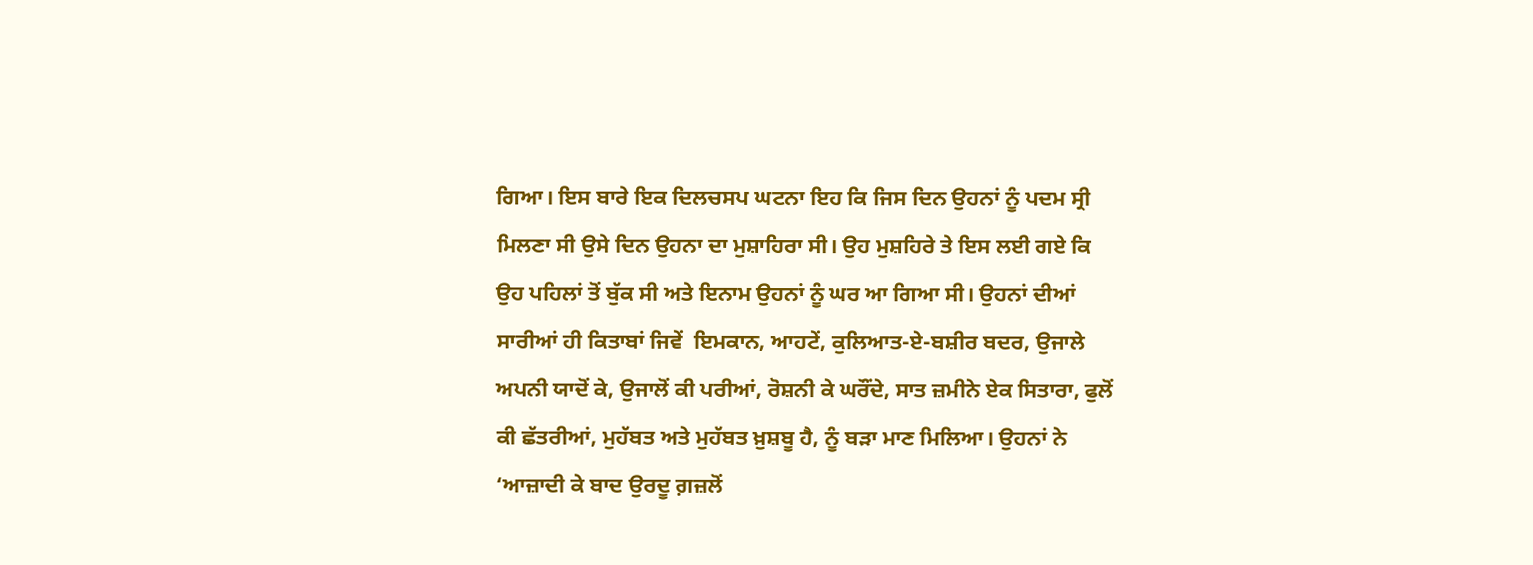ਗਿਆ। ਇਸ ਬਾਰੇ ਇਕ ਦਿਲਚਸਪ ਘਟਨਾ ਇਹ ਕਿ ਜਿਸ ਦਿਨ ਉਹਨਾਂ ਨੂੰ ਪਦਮ ਸ੍ਰੀ ਮਿਲਣਾ ਸੀ ਉਸੇ ਦਿਨ ਉਹਨਾ ਦਾ ਮੁਸ਼ਾਹਿਰਾ ਸੀ। ਉਹ ਮੁਸ਼ਹਿਰੇ ਤੇ ਇਸ ਲਈ ਗਏ ਕਿ ਉਹ ਪਹਿਲਾਂ ਤੋਂ ਬੁੱਕ ਸੀ ਅਤੇ ਇਨਾਮ ਉਹਨਾਂ ਨੂੰ ਘਰ ਆ ਗਿਆ ਸੀ। ਉਹਨਾਂ ਦੀਆਂ ਸਾਰੀਆਂ ਹੀ ਕਿਤਾਬਾਂ ਜਿਵੇਂ  ਇਮਕਾਨ, ਆਹਟੇਂ, ਕੁਲਿਆਤ-ਏ-ਬਸ਼ੀਰ ਬਦਰ, ਉਜਾਲੇ ਅਪਨੀ ਯਾਦੋਂ ਕੇ, ਉਜਾਲੋਂ ਕੀ ਪਰੀਆਂ, ਰੋਸ਼ਨੀ ਕੇ ਘਰੌਂਦੇ, ਸਾਤ ਜ਼ਮੀਨੇ ਏਕ ਸਿਤਾਰਾ, ਫੁਲੋਂ ਕੀ ਛੱਤਰੀਆਂ, ਮੁਹੱਬਤ ਅਤੇ ਮੁਹੱਬਤ ਖ਼ੁਸ਼ਬੂ ਹੈ, ਨੂੰ ਬੜਾ ਮਾਣ ਮਿਲਿਆ। ਉਹਨਾਂ ਨੇ ‘ਆਜ਼ਾਦੀ ਕੇ ਬਾਦ ਉਰਦੂ ਗ਼ਜ਼ਲੋਂ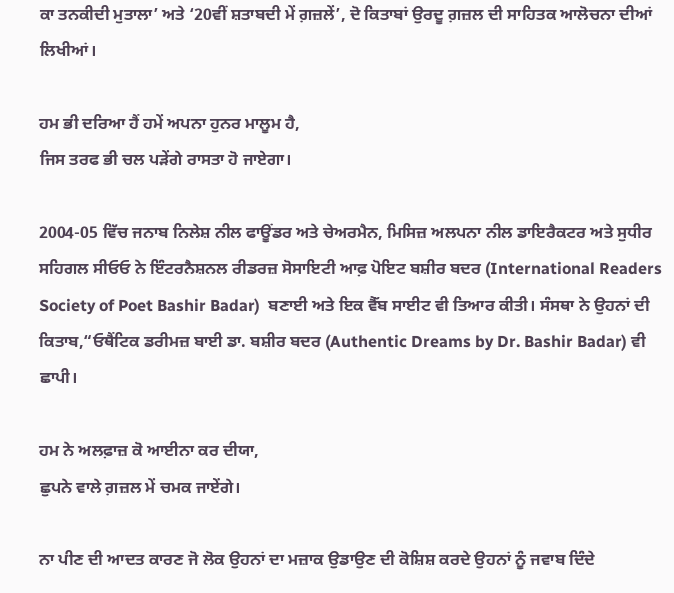ਕਾ ਤਨਕੀਦੀ ਮੁਤਾਲਾ’ ਅਤੇ ‘20ਵੀਂ ਸ਼ਤਾਬਦੀ ਮੇਂ ਗ਼ਜ਼ਲੇਂ’, ਦੋ ਕਿਤਾਬਾਂ ਉਰਦੂ ਗ਼ਜ਼ਲ ਦੀ ਸਾਹਿਤਕ ਆਲੋਚਨਾ ਦੀਆਂ ਲਿਖੀਆਂ।

ਹਮ ਭੀ ਦਰਿਆ ਹੈਂ ਹਮੇਂ ਅਪਨਾ ਹੁਨਰ ਮਾਲੂਮ ਹੈ,
ਜਿਸ ਤਰਫ ਭੀ ਚਲ ਪੜੇਂਗੇ ਰਾਸਤਾ ਹੋ ਜਾਏਗਾ।

2004-05 ਵਿੱਚ ਜਨਾਬ ਨਿਲੇਸ਼ ਨੀਲ ਫਾਊਂਡਰ ਅਤੇ ਚੇਅਰਮੈਨ, ਮਿਸਿਜ਼ ਅਲਪਨਾ ਨੀਲ ਡਾਇਰੈਕਟਰ ਅਤੇ ਸੁਧੀਰ ਸਹਿਗਲ ਸੀਓਓ ਨੇ ਇੰਟਰਨੈਸ਼ਨਲ ਰੀਡਰਜ਼ ਸੋਸਾਇਟੀ ਆਫ਼ ਪੋਇਟ ਬਸ਼ੀਰ ਬਦਰ (International Readers Society of Poet Bashir Badar)  ਬਣਾਈ ਅਤੇ ਇਕ ਵੈੱਬ ਸਾਈਟ ਵੀ ਤਿਆਰ ਕੀਤੀ। ਸੰਸਥਾ ਨੇ ਉਹਨਾਂ ਦੀ ਕਿਤਾਬ,“ਓਥੈਂਟਿਕ ਡਰੀਮਜ਼ ਬਾਈ ਡਾ. ਬਸ਼ੀਰ ਬਦਰ (Authentic Dreams by Dr. Bashir Badar) ਵੀ ਛਾਪੀ।

ਹਮ ਨੇ ਅਲਫ਼ਾਜ਼ ਕੋ ਆਈਨਾ ਕਰ ਦੀਯਾ,
ਛੁਪਨੇ ਵਾਲੇ ਗ਼ਜ਼ਲ ਮੇਂ ਚਮਕ ਜਾਏਂਗੇ।

ਨਾ ਪੀਣ ਦੀ ਆਦਤ ਕਾਰਣ ਜੋ ਲੋਕ ਉਹਨਾਂ ਦਾ ਮਜ਼ਾਕ ਉਡਾਉਣ ਦੀ ਕੋਸ਼ਿਸ਼ ਕਰਦੇ ਉਹਨਾਂ ਨੂੰ ਜਵਾਬ ਦਿੰਦੇ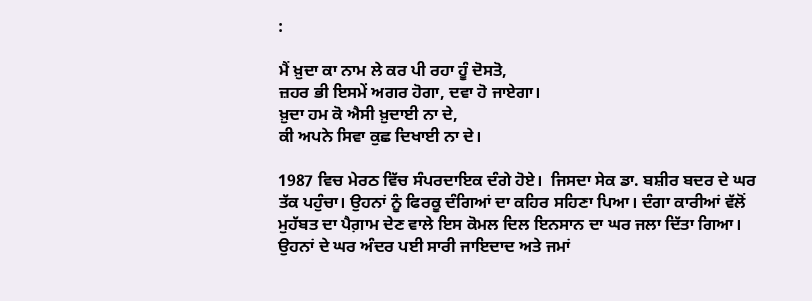:

ਮੈਂ ਖ਼ੁਦਾ ਕਾ ਨਾਮ ਲੇ ਕਰ ਪੀ ਰਹਾ ਹੂੰ ਦੋਸਤੋ,
ਜ਼ਹਰ ਭੀ ਇਸਮੇਂ ਅਗਰ ਹੋਗਾ, ਦਵਾ ਹੋ ਜਾਏਗਾ।
ਖ਼ੁਦਾ ਹਮ ਕੋ ਐਸੀ ਖ਼ੁਦਾਈ ਨਾ ਦੇ,
ਕੀ ਅਪਨੇ ਸਿਵਾ ਕੁਛ ਦਿਖਾਈ ਨਾ ਦੇ।

1987 ਵਿਚ ਮੇਰਠ ਵਿੱਚ ਸੰਪਰਦਾਇਕ ਦੰਗੇ ਹੋਏ।  ਜਿਸਦਾ ਸੇਕ ਡਾ. ਬਸ਼ੀਰ ਬਦਰ ਦੇ ਘਰ ਤੱਕ ਪਹੁੰਚਾ। ਉਹਨਾਂ ਨੂੰ ਫਿਰਕੂ ਦੰਗਿਆਂ ਦਾ ਕਹਿਰ ਸਹਿਣਾ ਪਿਆ। ਦੰਗਾ ਕਾਰੀਆਂ ਵੱਲੋਂ ਮੁਹੱਬਤ ਦਾ ਪੈਗ਼ਾਮ ਦੇਣ ਵਾਲੇ ਇਸ ਕੋਮਲ ਦਿਲ ਇਨਸਾਨ ਦਾ ਘਰ ਜਲਾ ਦਿੱਤਾ ਗਿਆ। ਉਹਨਾਂ ਦੇ ਘਰ ਅੰਦਰ ਪਈ ਸਾਰੀ ਜਾਇਦਾਦ ਅਤੇ ਜਮਾਂ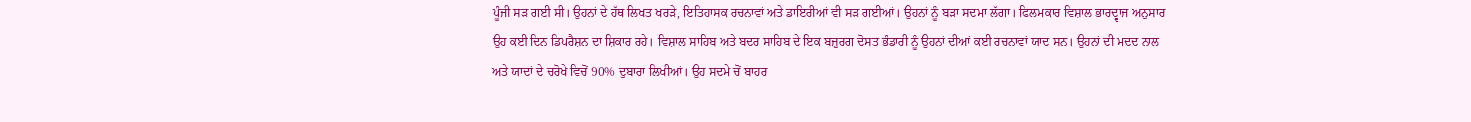ਪੂੰਜੀ ਸੜ ਗਈ ਸੀ। ਉਹਨਾਂ ਦੇ ਹੱਥ ਲਿਖਤ ਖਰੜੇ, ਇਤਿਹਾਸਕ ਰਚਨਾਵਾਂ ਅਤੇ ਡਾਇਰੀਆਂ ਵੀ ਸੜ ਗਈਆਂ। ਉਹਨਾਂ ਨੂੰ ਬੜਾ ਸਦਮਾ ਲੱਗਾ। ਫਿਲਮਕਾਰ ਵਿਸ਼ਾਲ ਭਾਰਦ੍ਵਾਜ ਅਨੁਸਾਰ ਉਹ ਕਈ ਦਿਨ ਡਿਪਰੈਸ਼ਨ ਦਾ ਸ਼ਿਕਾਰ ਰਹੇ। ਵਿਸ਼ਾਲ ਸਾਹਿਬ ਅਤੇ ਬਦਰ ਸਾਹਿਬ ਦੇ ਇਕ ਬਜ਼ੁਰਗ ਦੋਸਤ ਭੰਡਾਰੀ ਨੂੰ ਉਹਨਾਂ ਦੀਆਂ ਕਈ ਰਚਨਾਵਾਂ ਯਾਦ ਸਨ। ਉਹਨਾਂ ਦੀ ਮਦਦ ਨਾਲ ਅਤੇ ਯਾਦਾਂ ਦੇ ਚਰੋਖੇ ਵਿਚੋਂ 90% ਦੁਬਾਰਾ ਲਿਖੀਆਂ। ਉਹ ਸਦਮੇ ਚੋਂ ਬਾਹਰ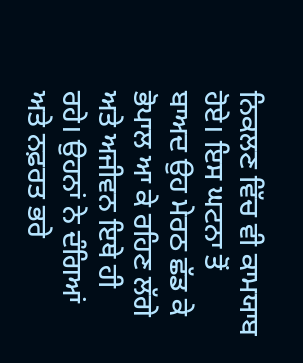ਨਿਕਲਣ ਵਿੱਚ ਵੀ ਕਾਮਯਾਬ ਹੋਏ। ਇਸ ਘਟਨਾ ਤੋਂ ਬਾਅਦ ਉਹ ਮੇਰਠ ਛੱਡ ਕੇ ਭੋਪਾਲ ਆ ਕੇ ਰਹਿਣ ਲੱਗੇ ਅਤੇ ਅਜੀਵਨ ਇਥੇ ਹੀ ਰਹੇ। ਉਹਨਾਂ ਨੇ ਦੰਗਿਆਂ ਅਤੇ ਨਫ਼ਰਤ ਭਰੇ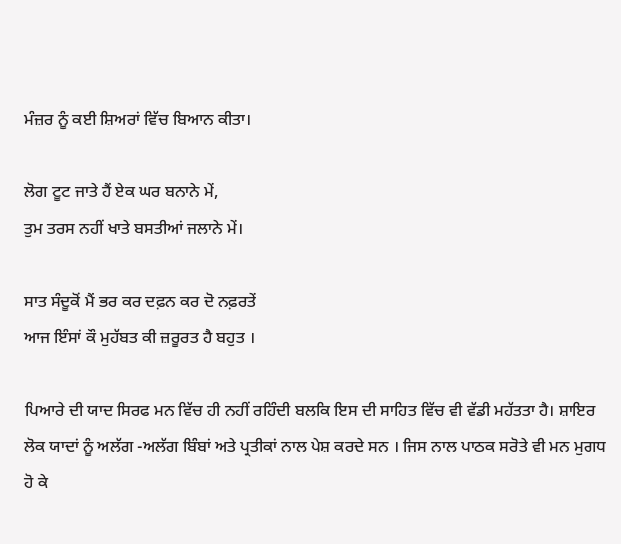ਮੰਜ਼ਰ ਨੂੰ ਕਈ ਸ਼ਿਅਰਾਂ ਵਿੱਚ ਬਿਆਨ ਕੀਤਾ।

ਲੋਗ ਟੂਟ ਜਾਤੇ ਹੈਂ ਏਕ ਘਰ ਬਨਾਨੇ ਮੇਂ,
ਤੁਮ ਤਰਸ ਨਹੀਂ ਖਾਤੇ ਬਸਤੀਆਂ ਜਲਾਨੇ ਮੇਂ।

ਸਾਤ ਸੰਦੂਕੋਂ ਮੈਂ ਭਰ ਕਰ ਦਫ਼ਨ ਕਰ ਦੋ ਨਫ਼ਰਤੇਂ
ਆਜ ਇੰਸਾਂ ਕੌ ਮੁਹੱਬਤ ਕੀ ਜ਼ਰੂਰਤ ਹੈ ਬਹੁਤ ।

ਪਿਆਰੇ ਦੀ ਯਾਦ ਸਿਰਫ ਮਨ ਵਿੱਚ ਹੀ ਨਹੀਂ ਰਹਿੰਦੀ ਬਲਕਿ ਇਸ ਦੀ ਸਾਹਿਤ ਵਿੱਚ ਵੀ ਵੱਡੀ ਮਹੱਤਤਾ ਹੈ। ਸ਼ਾਇਰ ਲੋਕ ਯਾਦਾਂ ਨੂੰ ਅਲੱਗ -ਅਲੱਗ ਬਿੰਬਾਂ ਅਤੇ ਪ੍ਰਤੀਕਾਂ ਨਾਲ ਪੇਸ਼ ਕਰਦੇ ਸਨ । ਜਿਸ ਨਾਲ ਪਾਠਕ ਸਰੋਤੇ ਵੀ ਮਨ ਮੁਗਧ ਹੋ ਕੇ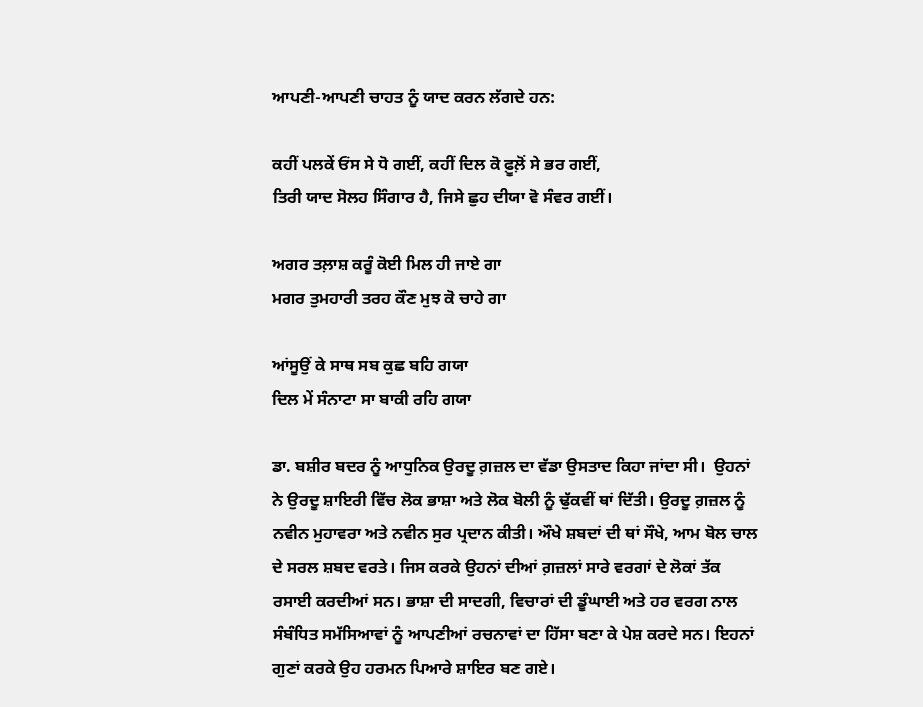ਆਪਣੀ-ਆਪਣੀ ਚਾਹਤ ਨੂੰ ਯਾਦ ਕਰਨ ਲੱਗਦੇ ਹਨ:

ਕਹੀਂ ਪਲਕੇਂ ਓਂਸ ਸੇ ਧੋ ਗਈਂ, ਕਹੀਂ ਦਿਲ ਕੋ ਫ਼ੂਲ਼ੋਂ ਸੇ ਭਰ ਗਈਂ,
ਤਿਰੀ ਯਾਦ ਸੋਲਹ ਸਿੰਗਾਰ ਹੈ, ਜਿਸੇ ਛੁਹ ਦੀਯਾ ਵੋ ਸੰਵਰ ਗਈਂ।

ਅਗਰ ਤਲ਼ਾਸ਼ ਕਰੂੰ ਕੋਈ ਮਿਲ ਹੀ ਜਾਏ ਗਾ
ਮਗਰ ਤੁਮਹਾਰੀ ਤਰਹ ਕੌਣ ਮੁਝ ਕੋ ਚਾਹੇ ਗਾ

ਆਂਸੂਉਂ ਕੇ ਸਾਥ ਸਬ ਕੁਛ ਬਹਿ ਗਯਾ
ਦਿਲ ਮੇਂ ਸੰਨਾਟਾ ਸਾ ਬਾਕੀ ਰਹਿ ਗਯਾ

ਡਾ. ਬਸ਼ੀਰ ਬਦਰ ਨੂੰ ਆਧੁਨਿਕ ਉਰਦੂ ਗ਼ਜ਼ਲ ਦਾ ਵੱਡਾ ਉਸਤਾਦ ਕਿਹਾ ਜਾਂਦਾ ਸੀ।  ਉਹਨਾਂ ਨੇ ਉਰਦੂ ਸ਼ਾਇਰੀ ਵਿੱਚ ਲੋਕ ਭਾਸ਼ਾ ਅਤੇ ਲੋਕ ਬੋਲੀ ਨੂੰ ਢੁੱਕਵੀਂ ਥਾਂ ਦਿੱਤੀ। ਉਰਦੂ ਗ਼ਜ਼ਲ ਨੂੰ ਨਵੀਨ ਮੁਹਾਵਰਾ ਅਤੇ ਨਵੀਨ ਸੁਰ ਪ੍ਰਦਾਨ ਕੀਤੀ। ਔਖੇ ਸ਼ਬਦਾਂ ਦੀ ਥਾਂ ਸੌਖੇ, ਆਮ ਬੋਲ ਚਾਲ ਦੇ ਸਰਲ ਸ਼ਬਦ ਵਰਤੇ। ਜਿਸ ਕਰਕੇ ਉਹਨਾਂ ਦੀਆਂ ਗ਼ਜ਼ਲਾਂ ਸਾਰੇ ਵਰਗਾਂ ਦੇ ਲੋਕਾਂ ਤੱਕ ਰਸਾਈ ਕਰਦੀਆਂ ਸਨ। ਭਾਸ਼ਾ ਦੀ ਸਾਦਗੀ, ਵਿਚਾਰਾਂ ਦੀ ਡੂੰਘਾਈ ਅਤੇ ਹਰ ਵਰਗ ਨਾਲ ਸੰਬੰਧਿਤ ਸਮੱਸਿਆਵਾਂ ਨੂੰ ਆਪਣੀਆਂ ਰਚਨਾਵਾਂ ਦਾ ਹਿੱਸਾ ਬਣਾ ਕੇ ਪੇਸ਼ ਕਰਦੇ ਸਨ। ਇਹਨਾਂ ਗੁਣਾਂ ਕਰਕੇ ਉਹ ਹਰਮਨ ਪਿਆਰੇ ਸ਼ਾਇਰ ਬਣ ਗਏ।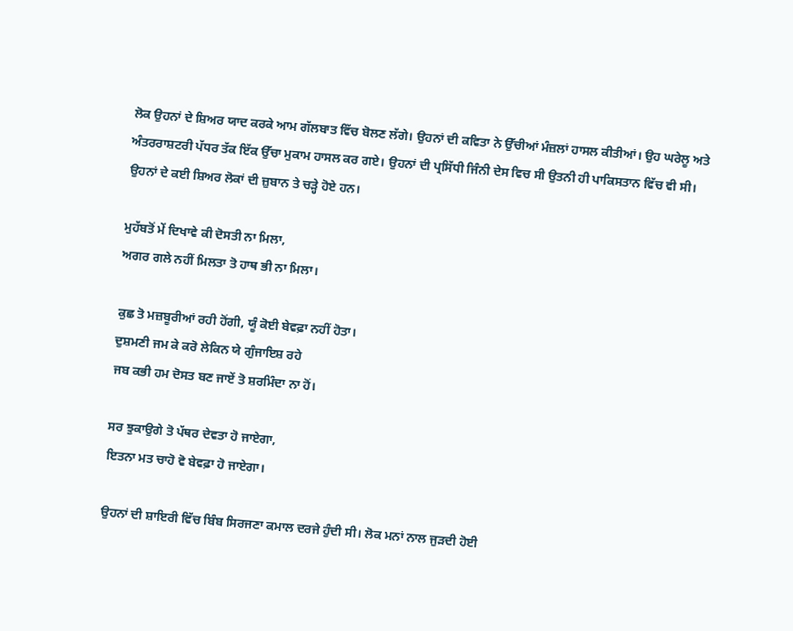ਲੋਕ ਉਹਨਾਂ ਦੇ ਸ਼ਿਅਰ ਯਾਦ ਕਰਕੇ ਆਮ ਗੱਲਬਾਤ ਵਿੱਚ ਬੋਲਣ ਲੱਗੇ। ਉਹਨਾਂ ਦੀ ਕਵਿਤਾ ਨੇ ਉੱਚੀਆਂ ਮੰਜ਼ਲਾਂ ਹਾਸਲ ਕੀਤੀਆਂ। ਉਹ ਘਰੇਲੂ ਅਤੇ ਅੰਤਰਰਾਸ਼ਟਰੀ ਪੱਧਰ ਤੱਕ ਇੱਕ ਉੱਚਾ ਮੁਕਾਮ ਹਾਸਲ ਕਰ ਗਏ। ਉਹਨਾਂ ਦੀ ਪ੍ਰਸਿੱਧੀ ਜਿੰਨੀ ਦੇਸ ਵਿਚ ਸੀ ਉਤਨੀ ਹੀ ਪਾਕਿਸਤਾਨ ਵਿੱਚ ਵੀ ਸੀ। ਉਹਨਾਂ ਦੇ ਕਈ ਸ਼ਿਅਰ ਲੋਕਾਂ ਦੀ ਜ਼ੁਬਾਨ ਤੇ ਚੜ੍ਹੇ ਹੋਏ ਹਨ।

ਮੁਹੱਬਤੋਂ ਮੇਂ ਦਿਖਾਵੇ ਕੀ ਦੋਸਤੀ ਨਾ ਮਿਲਾ,
ਅਗਰ ਗਲੇ ਨਹੀਂ ਮਿਲਤਾ ਤੋ ਹਾਥ ਭੀ ਨਾ ਮਿਲਾ।

ਕੁਛ ਤੋ ਮਜ਼ਬੂਰੀਆਂ ਰਹੀ ਹੋਂਗੀ, ਯੂੰ ਕੋਈ ਬੇਵਫ਼ਾ ਨਹੀਂ ਹੋਤਾ।
ਦੁਸ਼ਮਣੀ ਜਮ ਕੇ ਕਰੋ ਲੇਕਿਨ ਯੇ ਗੁੰਜਾਇਸ਼ ਰਹੇ
ਜਬ ਕਭੀ ਹਮ ਦੋਸਤ ਬਣ ਜਾਏਂ ਤੋ ਸ਼ਰਮਿੰਦਾ ਨਾ ਹੋਂ।

ਸਰ ਝੁਕਾਉਗੇ ਤੋ ਪੱਥਰ ਦੇਵਤਾ ਹੋ ਜਾਏਗਾ,
ਇਤਨਾ ਮਤ ਚਾਹੋ ਵੋ ਬੇਵਫ਼ਾ ਹੋ ਜਾਏਗਾ।

ਉਹਨਾਂ ਦੀ ਸ਼ਾਇਰੀ ਵਿੱਚ ਬਿੰਬ ਸਿਰਜਣਾ ਕਮਾਲ ਦਰਜੇ ਹੁੰਦੀ ਸੀ। ਲੋਕ ਮਨਾਂ ਨਾਲ ਜੁੜਦੀ ਹੋਈ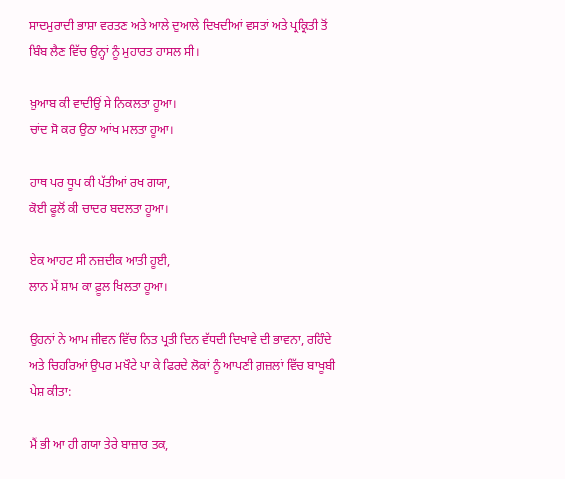ਸਾਦਮੁਰਾਦੀ ਭਾਸ਼ਾ ਵਰਤਣ ਅਤੇ ਆਲੇ ਦੁਆਲੇ ਦਿਖਦੀਆਂ ਵਸਤਾਂ ਅਤੇ ਪ੍ਰਕ੍ਰਿਤੀ ਤੋਂ ਬਿੰਬ ਲੈਣ ਵਿੱਚ ਉਨ੍ਹਾਂ ਨੂੰ ਮੁਹਾਰਤ ਹਾਸਲ ਸੀ।

ਖ਼ੁਆਬ ਕੀ ਵਾਦੀਉਂ ਸੇ ਨਿਕਲਤਾ ਹੂਆ।
ਚਾਂਦ ਸੋ ਕਰ ਉਠਾ ਆਂਖ ਮਲਤਾ ਹੂਆ।

ਹਾਥ ਪਰ ਧੂਪ ਕੀ ਪੱਤੀਆਂ ਰਖ ਗਯਾ,
ਕੋਈ ਫੂਲੋਂ ਕੀ ਚਾਦਰ ਬਦਲਤਾ ਹੂਆ।

ਏਕ ਆਹਟ ਸੀ ਨਜ਼ਦੀਕ ਆਤੀ ਹੂਈ,
ਲਾਨ ਮੇਂ ਸ਼ਾਮ ਕਾ ਫ਼ੂਲ ਖਿਲਤਾ ਹੂਆ।

ਉਹਨਾਂ ਨੇ ਆਮ ਜੀਵਨ ਵਿੱਚ ਨਿਤ ਪ੍ਰਤੀ ਦਿਨ ਵੱਧਦੀ ਦਿਖਾਵੇ ਦੀ ਭਾਵਨਾ, ਰਹਿੰਦੇ ਅਤੇ ਚਿਹਰਿਆਂ ਉਪਰ ਮਖੌਟੇ ਪਾ ਕੇ ਫਿਰਦੇ ਲੋਕਾਂ ਨੂੰ ਆਪਣੀ ਗ਼ਜ਼ਲਾਂ ਵਿੱਚ ਬਾਖੂਬੀ ਪੇਸ਼ ਕੀਤਾ:

ਮੈਂ ਭੀ ਆ ਹੀ ਗਯਾ ਤੇਰੇ ਬਾਜ਼ਾਰ ਤਕ,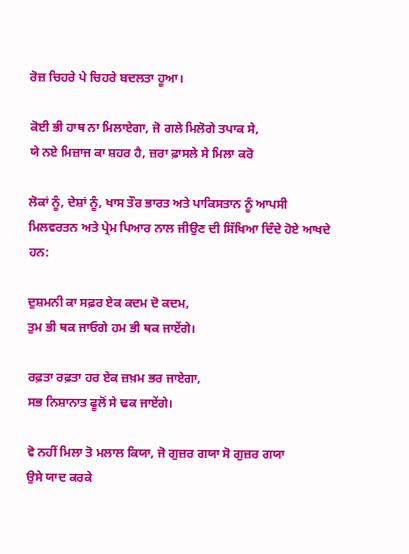ਰੋਜ਼ ਚਿਹਰੇ ਪੇ ਚਿਹਰੇ ਬਦਲਤਾ ਹੂਆ।

ਕੋਈ ਭੀ ਹਾਥ ਨਾ ਮਿਲਾਏਗਾ, ਜੋ ਗਲੇ ਮਿਲੋਗੇ ਤਪਾਕ ਸੇ,
ਯੇ ਨਏ ਮਿਜ਼ਾਜ ਕਾ ਸ਼ਹਰ ਹੈ, ਜ਼ਰਾ ਫ਼ਾਸਲੇ ਸੇ ਮਿਲਾ ਕਰੋ

ਲੋਕਾਂ ਨੂੰ, ਦੇਸ਼ਾਂ ਨੂੰ, ਖਾਸ ਤੌਰ ਭਾਰਤ ਅਤੇ ਪਾਕਿਸਤਾਨ ਨੂੰ ਆਪਸੀ ਮਿਲਵਰਤਨ ਅਤੇ ਪ੍ਰੇਮ ਪਿਆਰ ਨਾਲ ਜੀਉਣ ਦੀ ਸਿੱਖਿਆ ਦਿੰਦੇ ਹੋਏ ਆਖਦੇ ਹਨ:

ਦੁਸ਼ਮਨੀ ਕਾ ਸਫ਼ਰ ਏਕ ਕਦਮ ਦੋ ਕਦਮ,
ਤੁਮ ਭੀ ਥਕ ਜਾਓਗੇ ਹਮ ਭੀ ਥਕ ਜਾਏਂਗੇ।

ਰਫ਼ਤਾ ਰਫ਼ਤਾ ਹਰ ਏਕ ਜ਼ਖ਼ਮ ਭਰ ਜਾਏਗਾ,
ਸਭ ਨਿਸ਼ਾਨਾਤ ਫੂਲੋਂ ਸੇ ਢਕ ਜਾਏਂਗੇ।

ਵੋ ਨਹੀਂ ਮਿਲਾ ਤੋ ਮਲਾਲ ਕਿਯਾ, ਜੋ ਗੁਜ਼ਰ ਗਯਾ ਸੋ ਗੁਜ਼ਰ ਗਯਾ
ਉਸੇ ਯਾਦ ਕਰਕੇ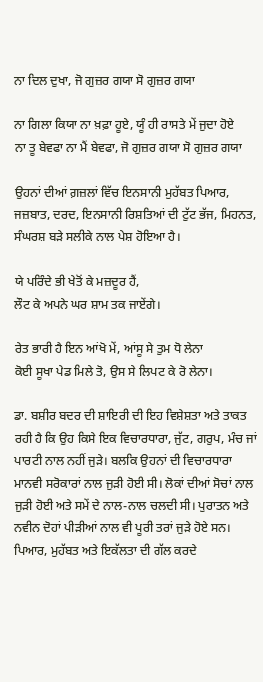ਨਾ ਦਿਲ ਦੁਖਾ, ਜੋ ਗੁਜ਼ਰ ਗਯਾ ਸੋ ਗੁਜ਼ਰ ਗਯਾ

ਨਾ ਗਿਲਾ ਕਿਯਾ ਨਾ ਖ਼ਫ਼ਾ ਹੂਏ, ਯੂੰ ਹੀ ਰਾਸਤੇ ਮੇਂ ਜੁਦਾ ਹੋਏ
ਨਾ ਤੂ ਬੇਵਫਾ ਨਾ ਮੈਂ ਬੇਵਫਾ, ਜੋ ਗੁਜ਼ਰ ਗਯਾ ਸੋ ਗੁਜ਼ਰ ਗਯਾ

ਉਹਨਾਂ ਦੀਆਂ ਗ਼ਜ਼ਲਾਂ ਵਿੱਚ ਇਨਸਾਨੀ ਮੁਹੱਬਤ ਪਿਆਰ, ਜਜ਼ਬਾਤ, ਦਰਦ, ਇਨਸਾਨੀ ਰਿਸ਼ਤਿਆਂ ਦੀ ਟੁੱਟ ਭੱਜ, ਮਿਹਨਤ, ਸੰਘਰਸ਼ ਬੜੇ ਸਲੀਕੇ ਨਾਲ ਪੇਸ਼ ਹੋਇਆ ਹੈ।

ਯੇ ਪਰਿੰਦੇ ਭੀ ਖੇਤੋਂ ਕੇ ਮਜ਼ਦੂਰ ਹੈਂ,
ਲੌਟ ਕੇ ਅਪਨੇ ਘਰ ਸ਼ਾਮ ਤਕ ਜਾਏਂਗੇ।

ਰੇਤ ਭਾਰੀ ਹੈ ਇਨ ਆਂਖੋ ਮੇਂ, ਆਂਸੂ ਸੇ ਤੁਮ ਧੋ ਲੇਨਾ
ਕੋਈ ਸੂਖਾ ਪੇਡ ਮਿਲੇ ਤੋ, ਉਸ ਸੇ ਲਿਪਟ ਕੇ ਰੋ ਲੇਨਾ।

ਡਾ. ਬਸ਼ੀਰ ਬਦਰ ਦੀ ਸ਼ਾਇਰੀ ਦੀ ਇਹ ਵਿਸ਼ੇਸ਼ਤਾ ਅਤੇ ਤਾਕਤ ਰਹੀ ਹੈ ਕਿ ਉਹ ਕਿਸੇ ਇਕ ਵਿਚਾਰਧਾਰਾ, ਜੁੱਟ, ਗਰੁਪ, ਮੰਚ ਜਾਂ ਪਾਰਟੀ ਨਾਲ ਨਹੀਂ ਜੁੜੇ। ਬਲਕਿ ਉਹਨਾਂ ਦੀ ਵਿਚਾਰਧਾਰਾ ਮਾਨਵੀ ਸਰੋਕਾਰਾਂ ਨਾਲ ਜੁੜੀ ਹੋਈ ਸੀ। ਲੋਕਾਂ ਦੀਆਂ ਸੋਚਾਂ ਨਾਲ ਜੁੜੀ ਹੋਈ ਅਤੇ ਸਮੇਂ ਦੇ ਨਾਲ-ਨਾਲ ਚਲਦੀ ਸੀ। ਪੁਰਾਤਨ ਅਤੇ ਨਵੀਨ ਦੋਹਾਂ ਪੀੜੀਆਂ ਨਾਲ ਵੀ ਪੂਰੀ ਤਰਾਂ ਜੁੜੇ ਹੋਏ ਸਨ। ਪਿਆਰ, ਮੁਹੱਬਤ ਅਤੇ ਇਕੱਲਤਾ ਦੀ ਗੱਲ ਕਰਦੇ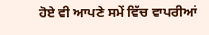ਹੋਏ ਵੀ ਆਪਣੇ ਸਮੇਂ ਵਿੱਚ ਵਾਪਰੀਆਂ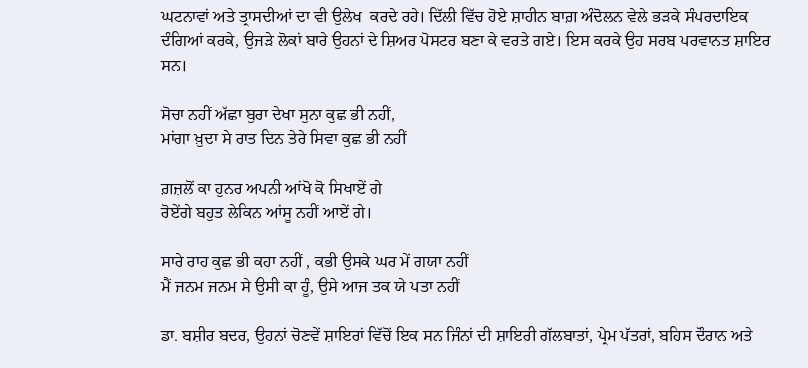ਘਟਨਾਵਾਂ ਅਤੇ ਤ੍ਰਾਸਦੀਆਂ ਦਾ ਵੀ ਉਲੇਖ  ਕਰਦੇ ਰਹੇ। ਦਿੱਲੀ ਵਿੱਚ ਹੋਏ ਸ਼ਾਹੀਨ ਬਾਗ਼ ਅੰਦੋਲਨ ਵੇਲੇ ਭੜਕੇ ਸੰਪਰਦਾਇਕ ਦੰਗਿਆਂ ਕਰਕੇ, ਉਜੜੇ ਲੋਕਾਂ ਬਾਰੇ ਉਹਨਾਂ ਦੇ ਸ਼ਿਅਰ ਪੋਸਟਰ ਬਣਾ ਕੇ ਵਰਤੇ ਗਏ। ਇਸ ਕਰਕੇ ਉਹ ਸਰਬ ਪਰਵਾਨਤ ਸ਼ਾਇਰ ਸਨ।

ਸੋਚਾ ਨਹੀਂ ਅੱਛਾ ਬੁਰਾ ਦੇਖਾ ਸੁਨਾ ਕੁਛ ਭੀ ਨਹੀਂ,
ਮਾਂਗਾ ਖ਼ੁਦਾ ਸੇ ਰਾਤ ਦਿਨ ਤੇਰੇ ਸਿਵਾ ਕੁਛ ਭੀ ਨਹੀਂ

ਗ਼ਜ਼ਲੋਂ ਕਾ ਹੁਨਰ ਅਪਨੀ ਆਂਖੋ ਕੋ ਸਿਖਾਏਂ ਗੇ
ਰੋਏਂਗੇ ਬਹੁਤ ਲੇਕਿਨ ਆਂਸੂ ਨਹੀਂ ਆਏਂ ਗੇ।

ਸਾਰੇ ਰਾਹ ਕੁਛ ਭੀ ਕਹਾ ਨਹੀਂ , ਕਭੀ ਉਸਕੇ ਘਰ ਮੇਂ ਗਯਾ ਨਹੀਂ
ਮੈਂ ਜਨਮ ਜਨਮ ਸੇ ਉਸੀ ਕਾ ਹੂੰ, ਉਸੇ ਆਜ ਤਕ ਯੇ ਪਤਾ ਨਹੀਂ

ਡਾ. ਬਸ਼ੀਰ ਬਦਰ, ਉਹਨਾਂ ਚੋਣਵੇਂ ਸ਼ਾਇਰਾਂ ਵਿੱਚੋਂ ਇਕ ਸਨ ਜਿੰਨਾਂ ਦੀ ਸ਼ਾਇਰੀ ਗੱਲਬਾਤਾਂ, ਪ੍ਰੇਮ ਪੱਤਰਾਂ, ਬਹਿਸ ਦੌਰਾਨ ਅਤੇ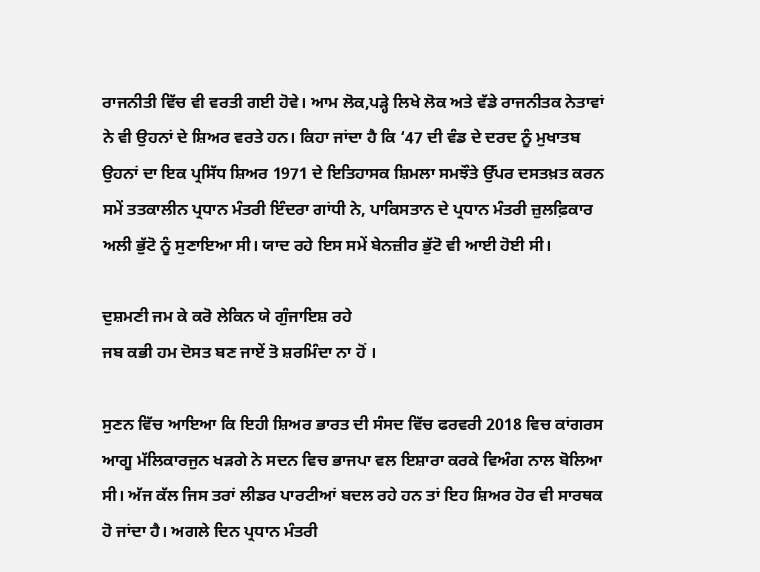ਰਾਜਨੀਤੀ ਵਿੱਚ ਵੀ ਵਰਤੀ ਗਈ ਹੋਵੇ। ਆਮ ਲੋਕ,ਪੜ੍ਹੇ ਲਿਖੇ ਲੋਕ ਅਤੇ ਵੱਡੇ ਰਾਜਨੀਤਕ ਨੇਤਾਵਾਂ ਨੇ ਵੀ ਉਹਨਾਂ ਦੇ ਸ਼ਿਅਰ ਵਰਤੇ ਹਨ। ਕਿਹਾ ਜਾਂਦਾ ਹੈ ਕਿ ‘47 ਦੀ ਵੰਡ ਦੇ ਦਰਦ ਨੂੰ ਮੁਖਾਤਬ ਉਹਨਾਂ ਦਾ ਇਕ ਪ੍ਰਸਿੱਧ ਸ਼ਿਅਰ 1971 ਦੇ ਇਤਿਹਾਸਕ ਸ਼ਿਮਲਾ ਸਮਝੌਤੇ ਉੱਪਰ ਦਸਤਖ਼ਤ ਕਰਨ ਸਮੇਂ ਤਤਕਾਲੀਨ ਪ੍ਰਧਾਨ ਮੰਤਰੀ ਇੰਦਰਾ ਗਾਂਧੀ ਨੇ, ਪਾਕਿਸਤਾਨ ਦੇ ਪ੍ਰਧਾਨ ਮੰਤਰੀ ਜ਼ੁਲਫ਼ਿਕਾਰ ਅਲੀ ਭੁੱਟੋ ਨੂੰ ਸੁਣਾਇਆ ਸੀ। ਯਾਦ ਰਹੇ ਇਸ ਸਮੇਂ ਬੇਨਜ਼ੀਰ ਭੁੱਟੋ ਵੀ ਆਈ ਹੋਈ ਸੀ।

ਦੁਸ਼ਮਣੀ ਜਮ ਕੇ ਕਰੋ ਲੇਕਿਨ ਯੇ ਗੁੰਜਾਇਸ਼ ਰਹੇ
ਜਬ ਕਭੀ ਹਮ ਦੋਸਤ ਬਣ ਜਾਏਂ ਤੋ ਸ਼ਰਮਿੰਦਾ ਨਾ ਹੋਂ ।

ਸੁਣਨ ਵਿੱਚ ਆਇਆ ਕਿ ਇਹੀ ਸ਼ਿਅਰ ਭਾਰਤ ਦੀ ਸੰਸਦ ਵਿੱਚ ਫਰਵਰੀ 2018 ਵਿਚ ਕਾਂਗਰਸ ਆਗੂ ਮੱਲਿਕਾਰਜੁਨ ਖੜਗੇ ਨੇ ਸਦਨ ਵਿਚ ਭਾਜਪਾ ਵਲ ਇਸ਼ਾਰਾ ਕਰਕੇ ਵਿਅੰਗ ਨਾਲ ਬੋਲਿਆ ਸੀ। ਅੱਜ ਕੱਲ ਜਿਸ ਤਰਾਂ ਲੀਡਰ ਪਾਰਟੀਆਂ ਬਦਲ ਰਹੇ ਹਨ ਤਾਂ ਇਹ ਸ਼ਿਅਰ ਹੋਰ ਵੀ ਸਾਰਥਕ ਹੋ ਜਾਂਦਾ ਹੈ। ਅਗਲੇ ਦਿਨ ਪ੍ਰਧਾਨ ਮੰਤਰੀ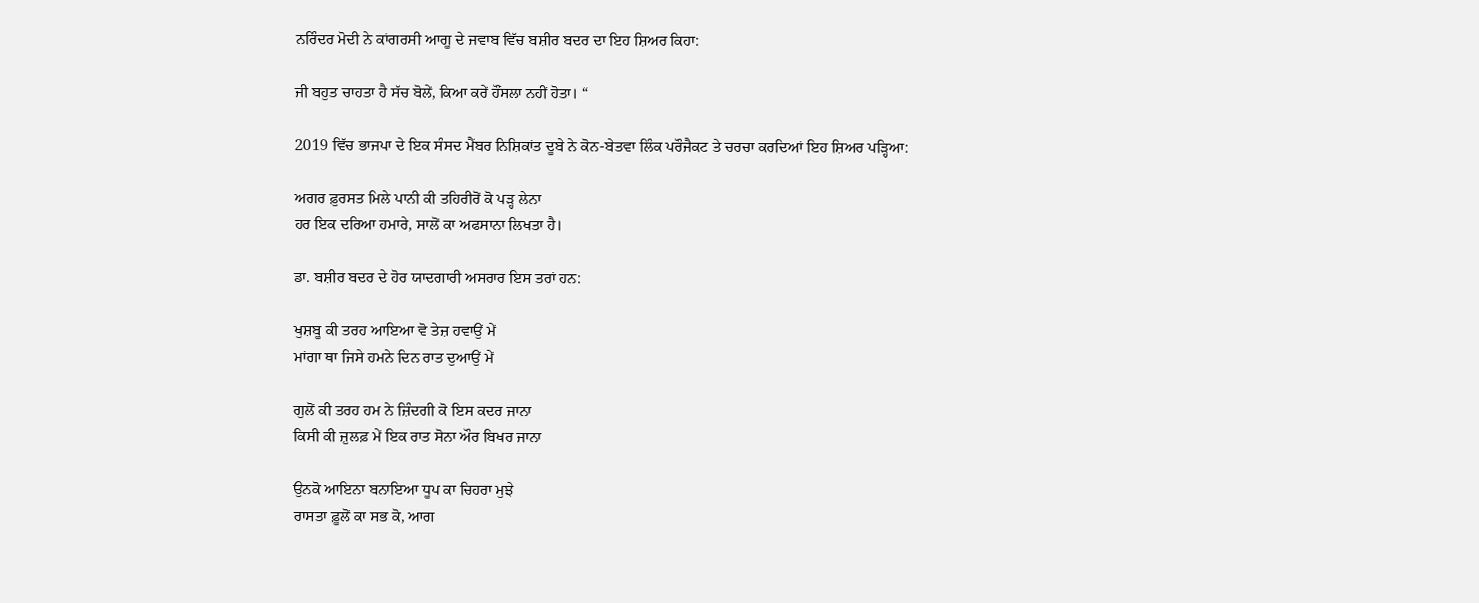ਨਰਿੰਦਰ ਮੋਦੀ ਨੇ ਕਾਂਗਰਸੀ ਆਗੂ ਦੇ ਜਵਾਬ ਵਿੱਚ ਬਸ਼ੀਰ ਬਦਰ ਦਾ ਇਹ ਸ਼ਿਅਰ ਕਿਹਾ:

ਜੀ ਬਹੁਤ ਚਾਹਤਾ ਹੈ ਸੱਚ ਬੋਲੇਂ, ਕਿਆ ਕਰੇਂ ਹੌਂਸਲਾ ਨਹੀਂ ਹੋਤਾ। “

2019 ਵਿੱਚ ਭਾਜਪਾ ਦੇ ਇਕ ਸੰਸਦ ਮੈਂਬਰ ਨਿਸ਼ਿਕਾਂਤ ਦੂਬੇ ਨੇ ਕੋਨ-ਬੇਤਵਾ ਲਿੰਕ ਪਰੌਜੈਕਟ ਤੇ ਚਰਚਾ ਕਰਦਿਆਂ ਇਹ ਸ਼ਿਅਰ ਪੜ੍ਹਿਆ:

ਅਗਰ ਫ਼ੁਰਸਤ ਮਿਲੇ ਪਾਨੀ ਕੀ ਤਹਿਰੀਰੋਂ ਕੋ ਪੜ੍ਹ ਲੇਨਾ
ਹਰ ਇਕ ਦਰਿਆ ਹਮਾਰੇ, ਸਾਲੋਂ ਕਾ ਅਫਸਾਨਾ ਲਿਖਤਾ ਹੈ।

ਡਾ. ਬਸ਼ੀਰ ਬਦਰ ਦੇ ਹੋਰ ਯਾਦਗਾਰੀ ਅਸਰਾਰ ਇਸ ਤਰਾਂ ਹਨ:

ਖੁਸ਼ਬੂ ਕੀ ਤਰਹ ਆਇਆ ਵੋ ਤੇਜ਼ ਹਵਾਉਂ ਮੇਂ
ਮਾਂਗਾ ਥਾ ਜਿਸੇ ਹਮਨੇ ਦਿਨ ਰਾਤ ਦੁਆਉਂ ਮੇਂ

ਗੁਲੋਂ ਕੀ ਤਰਹ ਹਮ ਨੇ ਜ਼ਿੰਦਗੀ ਕੋ ਇਸ ਕਦਰ ਜਾਨਾ
ਕਿਸੀ ਕੀ ਜ਼ੁਲਫ਼ ਮੇਂ ਇਕ ਰਾਤ ਸੋਨਾ ਔਰ ਬਿਖਰ ਜਾਨਾ

ਉਨਕੋ ਆਇਨਾ ਬਨਾਇਆ ਧੂਪ ਕਾ ਚਿਹਰਾ ਮੁਝੇ
ਰਾਸਤਾ ਫ਼ੂਲੋਂ ਕਾ ਸਭ ਕੋ, ਆਗ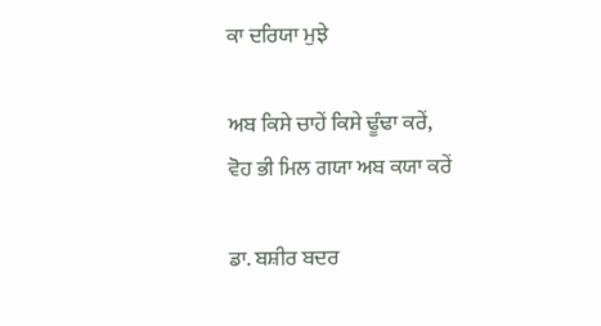ਕਾ ਦਰਿਯਾ ਮੁਝੇ

ਅਬ ਕਿਸੇ ਚਾਹੇਂ ਕਿਸੇ ਢੂੰਢਾ ਕਰੇਂ,
ਵੋਹ ਭੀ ਮਿਲ ਗਯਾ ਅਬ ਕਯਾ ਕਰੇਂ

ਡਾ. ਬਸ਼ੀਰ ਬਦਰ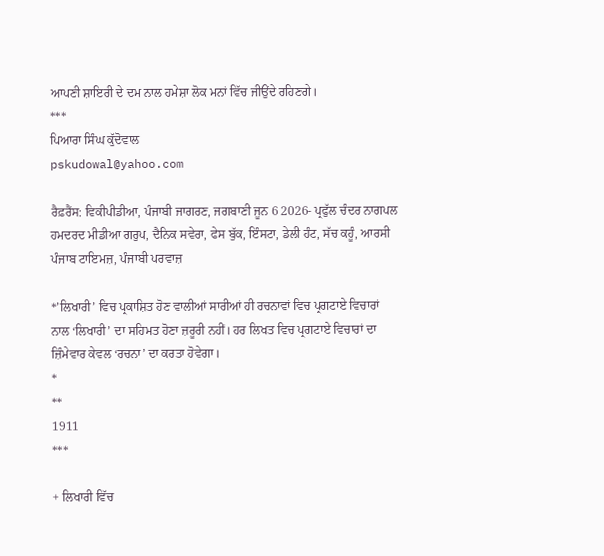ਆਪਣੀ ਸ਼ਾਇਰੀ ਦੇ ਦਮ ਨਾਲ ਹਮੇਸ਼ਾ ਲੋਕ ਮਨਾਂ ਵਿੱਚ ਜੀਉਂਦੇ ਰਹਿਣਗੇ।
***
ਪਿਆਰਾ ਸਿੰਘ ਕੁੱਦੋਵਾਲ
pskudowal@yahoo.com

ਰੈਫ਼ਰੈਂਸ: ਵਿਕੀਪੀਡੀਆ, ਪੰਜਾਬੀ ਜਾਗਰਣ, ਜਗਬਾਣੀ ਜੂਨ 6 2026- ਪ੍ਰਫੁੱਲ ਚੰਦਰ ਨਾਗਪਲ
ਹਮਦਰਦ ਮੀਡੀਆ ਗਰੁਪ, ਦੈਨਿਕ ਸਵੇਰਾ, ਫੇਸ ਬੁੱਕ, ਇੰਸਟਾ, ਡੇਲੀ ਹੰਟ, ਸੱਚ ਕਹੂੰ, ਆਰਸੀ
ਪੰਜਾਬ ਟਾਇਮਜ਼, ਪੰਜਾਬੀ ਪਰਵਾਜ਼

*’ਲਿਖਾਰੀ’ ਵਿਚ ਪ੍ਰਕਾਸ਼ਿਤ ਹੋਣ ਵਾਲੀਆਂ ਸਾਰੀਆਂ ਹੀ ਰਚਨਾਵਾਂ ਵਿਚ ਪ੍ਰਗਟਾਏ ਵਿਚਾਰਾਂ ਨਾਲ ‘ਲਿਖਾਰੀ’ ਦਾ ਸਹਿਮਤ ਹੋਣਾ ਜ਼ਰੂਰੀ ਨਹੀਂ। ਹਰ ਲਿਖਤ ਵਿਚ ਪ੍ਰਗਟਾਏ ਵਿਚਾਰਾਂ ਦਾ ਜ਼ਿੰਮੇਵਾਰ ਕੇਵਲ ‘ਰਚਨਾ’ ਦਾ ਕਰਤਾ ਹੋਵੇਗਾ।
*
**
1911
***

+ ਲਿਖਾਰੀ ਵਿੱਚ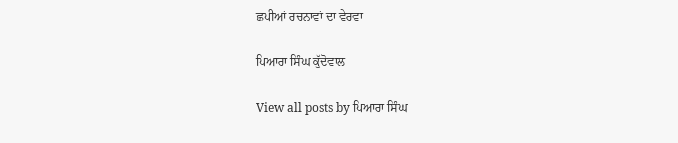ਛਪੀਆਂ ਰਚਨਾਵਾਂ ਦਾ ਵੇਰਵਾ

ਪਿਆਰਾ ਸਿੰਘ ਕੁੱਦੋਵਾਲ

View all posts by ਪਿਆਰਾ ਸਿੰਘ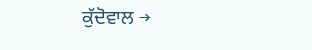ਕੁੱਦੋਵਾਲ →